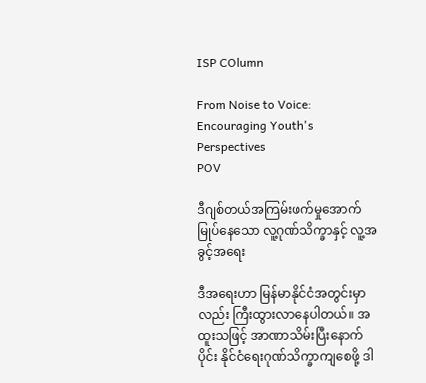ISP COlumn

From Noise to Voice: Encouraging Youth's Perspectives
POV

ဒီဂျစ်တယ်အကြမ်းဖက်မှုအောက် မြုပ်နေသော လူ့ဂုဏ်သိက္ခာနှင့် လူ့အခွင့်အရေး

ဒီအရေးဟာ မြန်မာနိုင်ငံအတွင်းမှာလည်း ကြီးထွားလာနေပါတယ်။ အထူးသဖြင့် အာဏာသိမ်းပြီးနောက်ပိုင်း နိုင်ငံရေးဂုဏ်သိက္ခာကျစေဖို့ ဒါ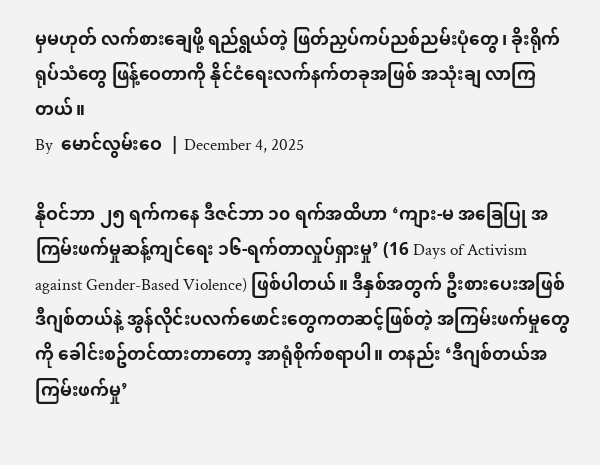မှမဟုတ် လက်စားချေဖို့ ရည်ရွယ်တဲ့ ဖြတ်ညှပ်ကပ်ညစ်ညမ်းပုံတွေ၊ ခိုးရိုက်ရုပ်သံတွေ ဖြန့်ဝေတာကို နိုင်ငံရေးလက်နက်တခုအဖြစ် အသုံးချ လာကြတယ်။
By  မောင်လွမ်းဝေ  | December 4, 2025

နိုဝင်ဘာ ၂၅ ရက်ကနေ ဒီဇင်ဘာ ၁၀ ရက်အထိဟာ ‘ကျား-မ အခြေပြု အကြမ်းဖက်မှုဆန့်ကျင်ရေး ၁၆-ရက်တာလှုပ်ရှားမှု’ (16 Days of Activism against Gender-Based Violence) ဖြစ်ပါတယ်။ ဒီနှစ်အတွက် ဦးစားပေးအဖြစ် ဒီဂျစ်တယ်နဲ့ အွန်လိုင်းပလက်ဖောင်းတွေကတဆင့်ဖြစ်တဲ့ အကြမ်းဖက်မှုတွေကို ခေါင်းစဥ်တင်ထားတာတော့ အာရုံစိုက်စရာပါ။ တနည်း ‘ဒီဂျစ်တယ်အကြမ်းဖက်မှု’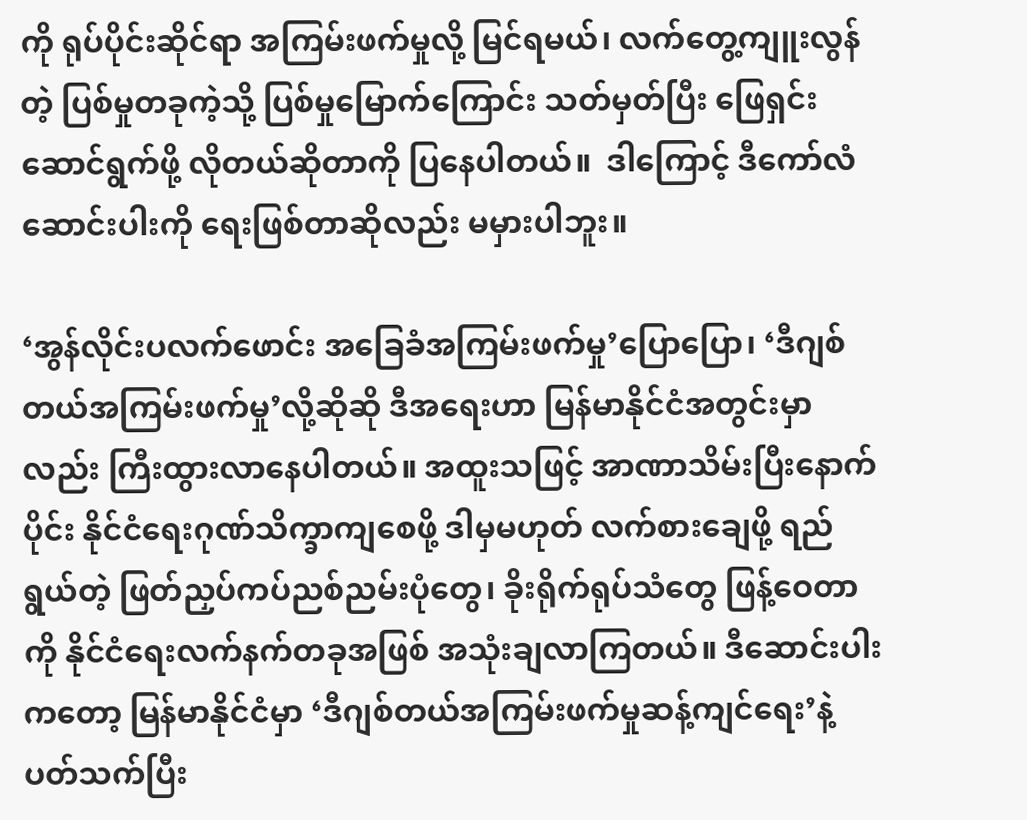ကို ရုပ်ပိုင်းဆိုင်ရာ အကြမ်းဖက်မှုလို့ မြင်ရမယ်၊ လက်တွေ့ကျူးလွန်တဲ့ ပြစ်မှုတခုကဲ့သို့ ပြစ်မှုမြောက်ကြောင်း သတ်မှတ်ပြီး ဖြေရှင်းဆောင်ရွက်ဖို့ လိုတယ်ဆိုတာကို ပြနေပါတယ်။  ဒါကြောင့် ဒီကော်လံဆောင်းပါးကို ရေးဖြစ်တာဆိုလည်း မမှားပါဘူး။

‘အွန်လိုင်းပလက်ဖောင်း အခြေခံအကြမ်းဖက်မှု’ပြောပြော၊ ‘ဒီဂျစ်တယ်အကြမ်းဖက်မှု’လို့ဆိုဆို ဒီအရေးဟာ မြန်မာနိုင်ငံအတွင်းမှာလည်း ကြီးထွားလာနေပါတယ်။ အထူးသဖြင့် အာဏာသိမ်းပြီးနောက်ပိုင်း နိုင်ငံရေးဂုဏ်သိက္ခာကျစေဖို့ ဒါမှမဟုတ် လက်စားချေဖို့ ရည်ရွယ်တဲ့ ဖြတ်ညှပ်ကပ်ညစ်ညမ်းပုံတွေ၊ ခိုးရိုက်ရုပ်သံတွေ ဖြန့်ဝေတာကို နိုင်ငံရေးလက်နက်တခုအဖြစ် အသုံးချလာကြတယ်။ ဒီဆောင်းပါးကတော့ မြန်မာနိုင်ငံမှာ ‘ဒီဂျစ်တယ်အကြမ်းဖက်မှုဆန့်ကျင်ရေး’နဲ့ပတ်သက်ပြီး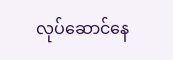လုပ်ဆောင်နေ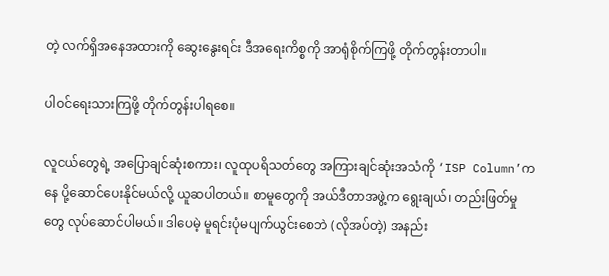တဲ့ လက်ရှိအနေအထားကို ဆွေးနွေးရင်း ဒီအရေးကိစ္စကို အာရုံစိုက်ကြဖို့ တိုက်တွန်းတာပါ။

ပါဝင်ရေးသားကြဖို့ တိုက်တွန်းပါရစေ။

လူငယ်တွေရဲ့ အပြောချင်ဆုံးစကား၊ လူထုပရိသတ်တွေ အကြားချင်ဆုံးအသံကို ‘ISP Column’ကနေ ပို့ဆောင်ပေးနိုင်မယ်လို့ ယူဆပါတယ်။ စာမူတွေကို အယ်ဒီတာအဖွဲ့က ရွေးချယ်၊ တည်းဖြတ်မှုတွေ လုပ်ဆောင်ပါမယ်။ ဒါပေမဲ့ မူရင်းပုံမပျက်ယွင်းစေဘဲ (လိုအပ်တဲ့) အနည်း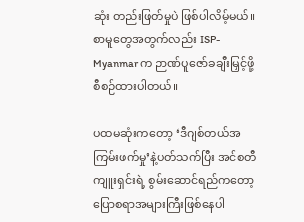ဆုံး တည်းဖြတ်မှုပဲ ဖြစ်ပါလိမ့်မယ်။ စာမူတွေအတွက်လည်း ISP-Myanmar က ဉာဏ်ပူဇော်ခချီးမြှင့်ဖို့ စီစဉ်ထားပါတယ်။

ပထမဆုံးကတော့ ‘ဒီဂျစ်တယ်အကြမ်းဖက်မှု’နဲ့ပတ်သက်ပြီး အင်စတီကျူးရှင်းရဲ့ စွမ်းဆောင်ရည်ကတော့ ပြောစရာအများကြီးဖြစ်နေပါ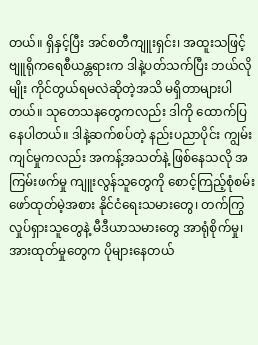တယ်။ ရှိနှင့်ပြီး အင်စတီကျူးရှင်း၊ အထူးသဖြင့် ဗျူရိုကရေစီယန္တရားက ဒါနဲ့ပတ်သက်ပြီး ဘယ်လိုမျိုး ကိုင်တွယ်ရမလဲဆိုတဲ့အသိ မရှိတာများပါတယ်။ သုတေသနတွေကလည်း ဒါကို ထောက်ပြနေပါတယ်။ ဒါနဲ့ဆက်စပ်တဲ့ နည်းပညာပိုင်း ကျွမ်းကျင်မှုကလည်း အကန့်အသတ်နဲ့ ဖြစ်နေသလို အကြမ်းဖက်မှု ကျူးလွန်သူတွေကို စောင့်ကြည့်စုံစမ်းဖော်ထုတ်မဲ့အစား နိုင်ငံရေးသမားတွေ၊ တက်ကြွလှုပ်ရှားသူတွေနဲ့ မီဒီယာသမားတွေ အာရုံစိုက်မှု၊ အားထုတ်မှုတွေက ပိုများနေတယ်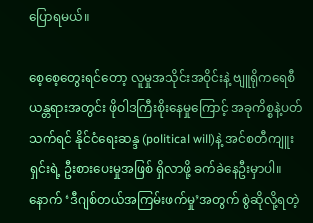ပြောရမယ်။

စေ့စေ့တွေးရင်တော့ လူမှုအသိုင်းအဝိုင်းနဲ့ ဗျူရိုကရေစီယန္တရားအတွင်း ဖိုဝါဒကြီးစိုးနေမှုကြောင့် အခုကိစ္စနဲ့ပတ်သက်ရင် နိုင်ငံရေးဆန္ဒ (political will)နဲ့ အင်စတီကျူးရှင်းရဲ့ ဦးစားပေးမှုအဖြစ် ရှိလာဖို့ ခက်ခဲနေဦးမှာပါ။ နောက် ‘ဒီဂျစ်တယ်အကြမ်းဖက်မှု’အတွက် စွဲဆိုလို့ရတဲ့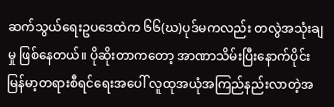ဆက်သွယ်ရေးဥပဒေထဲက ၆၆(ဃ)ပုဒ်မကလည်း တလွဲအသုံးချမှု ဖြစ်နေတယ်။ ပိုဆိုးတာကတော့ အာဏာသိမ်းပြီးနောက်ပိုင်း မြန်မာ့တရားစီရင်ရေးအပေါ် လူထုအယုံအကြည်နည်းလာတဲ့အ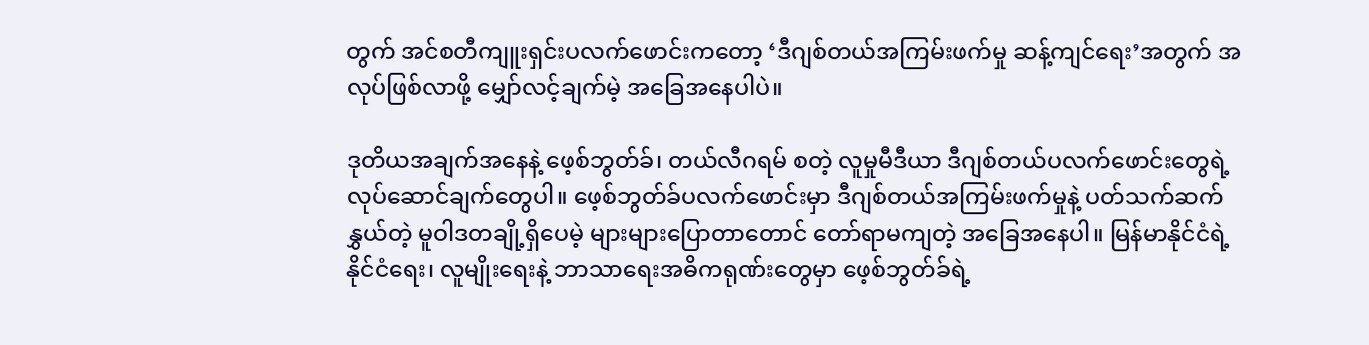တွက် အင်စတီကျူးရှင်းပလက်ဖောင်းကတော့ ‘ဒီဂျစ်တယ်အကြမ်းဖက်မှု ဆန့်ကျင်ရေး’အတွက် အလုပ်ဖြစ်လာဖို့ မျှော်လင့်ချက်မဲ့ အခြေအနေပါပဲ။

ဒုတိယအချက်အနေနဲ့ ဖေ့စ်ဘွတ်ခ်၊ တယ်လီဂရမ် စတဲ့ လူမှုမီဒီယာ ဒီဂျစ်တယ်ပလက်ဖောင်းတွေရဲ့ လုပ်ဆောင်ချက်တွေပါ။ ဖေ့စ်ဘွတ်ခ်ပလက်ဖောင်းမှာ ဒီဂျစ်တယ်အကြမ်းဖက်မှုနဲ့ ပတ်သက်ဆက်နွှယ်တဲ့ မူဝါဒတချို့ရှိပေမဲ့ များများပြောတာတောင် တော်ရာမကျတဲ့ အခြေအနေပါ။ မြန်မာနိုင်ငံရဲ့ နိုင်ငံရေး၊ လူမျိုးရေးနဲ့ ဘာသာရေးအဓိကရုဏ်းတွေမှာ ဖေ့စ်ဘွတ်ခ်ရဲ့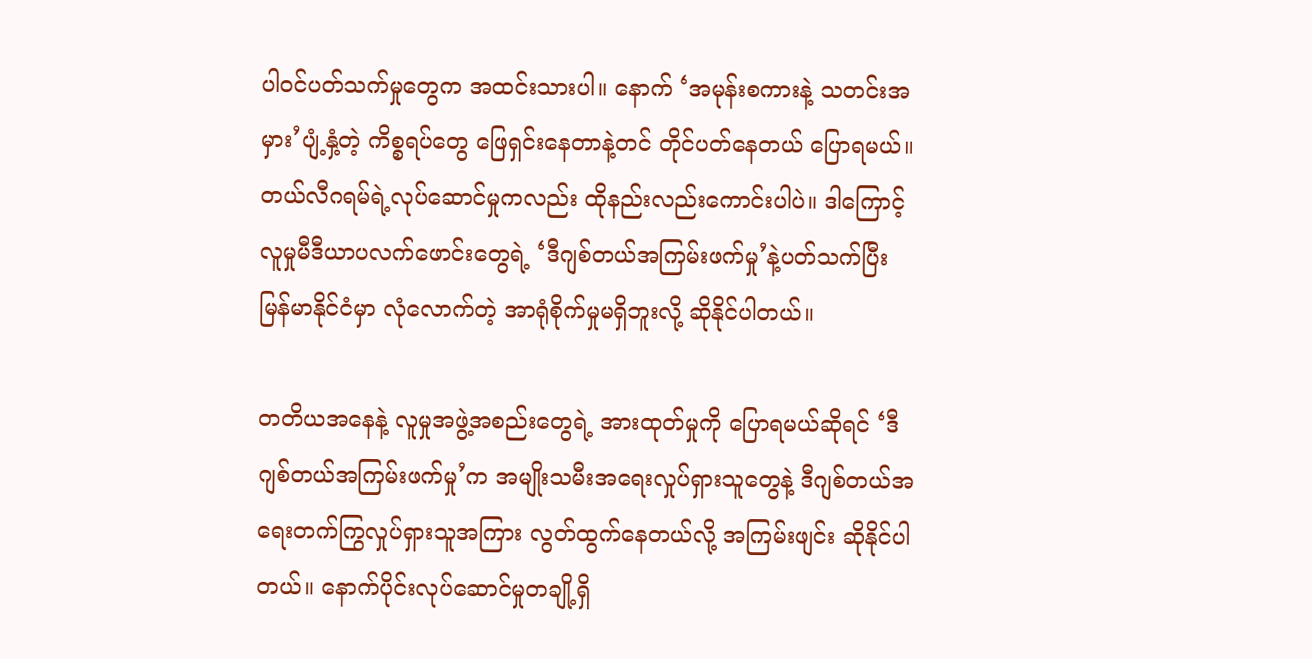ပါဝင်ပတ်သက်မှုတွေက အထင်းသားပါ။ နောက် ‘အမုန်းစကားနဲ့ သတင်းအမှား’ပျံ့နှံ့တဲ့ ကိစ္စရပ်တွေ ဖြေရှင်းနေတာနဲ့တင် တိုင်ပတ်နေတယ် ပြောရမယ်။ တယ်လီဂရမ်ရဲ့လုပ်ဆောင်မှုကလည်း ထိုနည်းလည်းကောင်းပါပဲ။ ဒါကြောင့် လူမှုမီဒီယာပလက်ဖောင်းတွေရဲ့ ‘ဒီဂျစ်တယ်အကြမ်းဖက်မှု’နဲ့ပတ်သက်ပြီး မြန်မာနိုင်ငံမှာ လုံလောက်တဲ့ အာရုံစိုက်မှုမရှိဘူးလို့ ဆိုနိုင်ပါတယ်။

တတိယအနေနဲ့ လူမှုအဖွဲ့အစည်းတွေရဲ့ အားထုတ်မှုကို ပြောရမယ်ဆိုရင် ‘ဒီဂျစ်တယ်အကြမ်းဖက်မှု’က အမျိုးသမီးအရေးလှုပ်ရှားသူတွေနဲ့ ဒီဂျစ်တယ်အရေးတက်ကြွလှုပ်ရှားသူအကြား လွတ်ထွက်နေတယ်လို့ အကြမ်းဖျင်း ဆိုနိုင်ပါတယ်။ နောက်ပိုင်းလုပ်ဆောင်မှုတချို့ရှိ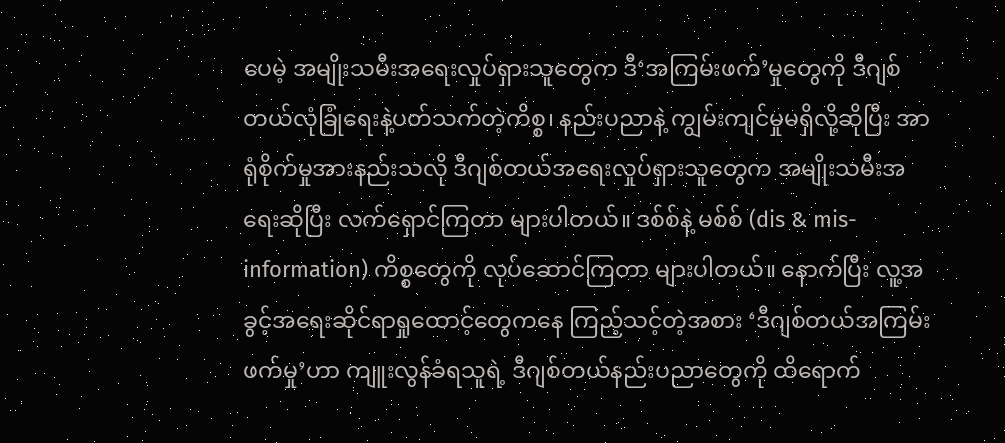ပေမဲ့ အမျိုးသမီးအရေးလှုပ်ရှားသူတွေက ဒီ‘အကြမ်းဖက်’မှုတွေကို ဒီဂျစ်တယ်လုံခြုံရေးနဲ့ပတ်သက်တဲ့ကိစ္စ၊ နည်းပညာနဲ့ ကျွမ်းကျင်မှုမရှိလို့ဆိုပြီး အာရုံစိုက်မှုအားနည်းသလို ဒီဂျစ်တယ်အရေးလှုပ်ရှားသူတွေက အမျိုးသမီးအရေးဆိုပြီး လက်ရှောင်ကြတာ များပါတယ်။ ဒစ်စ်နဲ့ မစ်စ် (dis & mis-information) ကိစ္စတွေကို လုပ်ဆောင်ကြတာ များပါတယ်။ နောက်ပြီး လူ့အခွင့်အရေးဆိုင်ရာရှုထောင့်တွေကနေ ကြည့်သင့်တဲ့အစား ‘ဒီဂျစ်တယ်အကြမ်းဖက်မှု’ဟာ ကျူးလွန်ခံရသူရဲ့ ဒီဂျစ်တယ်နည်းပညာတွေကို ထိရောက်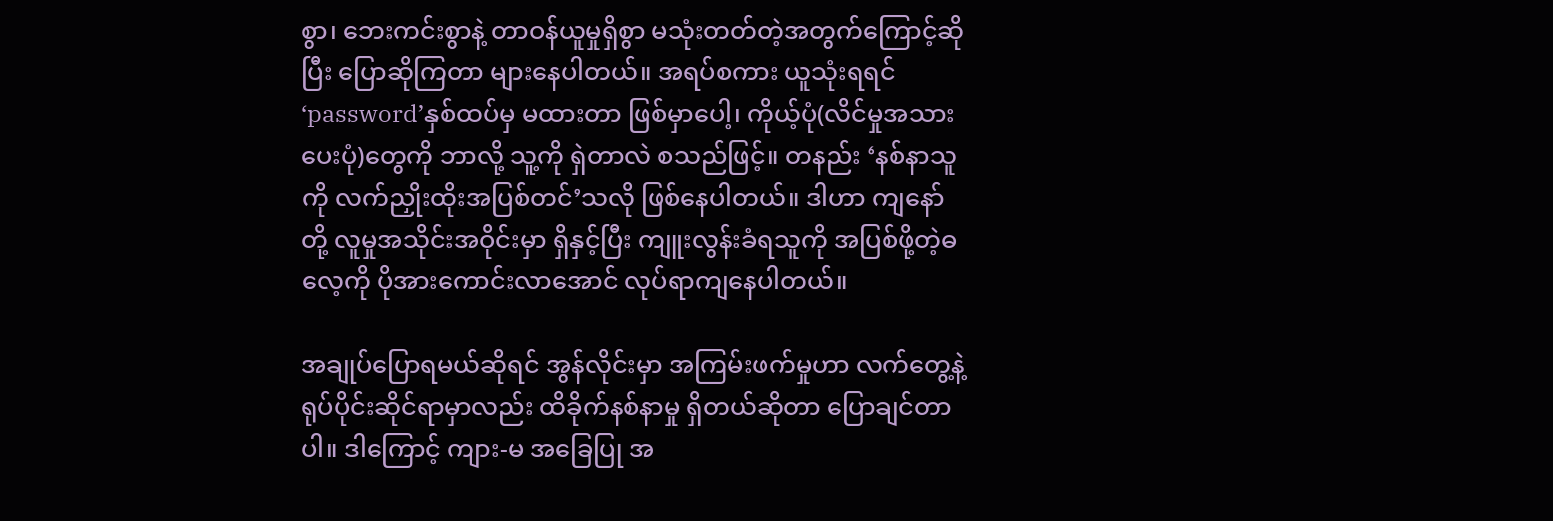စွာ၊ ဘေးကင်းစွာနဲ့ တာဝန်ယူမှုရှိစွာ မသုံးတတ်တဲ့အတွက်ကြောင့်ဆိုပြီး ပြောဆိုကြတာ များနေပါတယ်။ အရပ်စကား ယူသုံးရရင် ‘password’နှစ်ထပ်မှ မထားတာ ဖြစ်မှာပေါ့၊ ကိုယ့်ပုံ(လိင်မှုအသားပေးပုံ)တွေကို ဘာလို့ သူ့ကို ရှဲတာလဲ စသည်ဖြင့်။ တနည်း ‘နစ်နာသူကို လက်ညှိုးထိုးအပြစ်တင်’သလို ဖြစ်နေပါတယ်။ ဒါဟာ ကျနော်တို့ လူမှုအသိုင်းအဝိုင်းမှာ ရှိနှင့်ပြီး ကျူးလွန်းခံရသူကို အပြစ်ဖို့တဲ့ဓလေ့ကို ပိုအားကောင်းလာအောင် လုပ်ရာကျနေပါတယ်။

အချုပ်ပြောရမယ်ဆိုရင် အွန်လိုင်းမှာ အကြမ်းဖက်မှုဟာ လက်တွေ့နဲ့ ရုပ်ပိုင်းဆိုင်ရာမှာလည်း ထိခိုက်နစ်နာမှု ရှိတယ်ဆိုတာ ပြောချင်တာပါ။ ဒါကြောင့် ကျား-မ အခြေပြု အ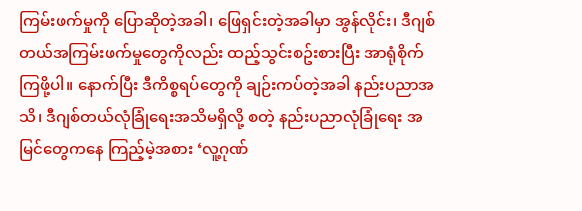ကြမ်းဖက်မှုကို ပြောဆိုတဲ့အခါ၊ ဖြေရှင်းတဲ့အခါမှာ အွန်လိုင်း၊ ဒီဂျစ်တယ်အကြမ်းဖက်မှုတွေကိုလည်း ထည့်သွင်းစဥ်းစားပြီး အာရုံစိုက်ကြဖို့ပါ။ နောက်ပြီး ဒီကိစ္စရပ်တွေကို ချဉ်းကပ်တဲ့အခါ နည်းပညာအသိ၊ ဒီဂျစ်တယ်လုံခြုံရေးအသိမရှိလို့ စတဲ့ နည်းပညာလုံခြုံရေး အမြင်တွေကနေ ကြည့်မဲ့အစား ‘လူ့ဂုဏ်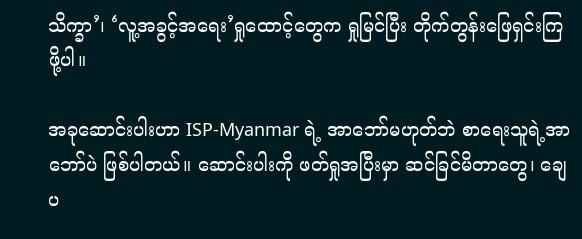သိက္ခာ’၊ ‘လူ့အခွင့်အရေး’ရှုထောင့်တွေက ရှုမြင်ပြီး တိုက်တွန်းဖြေရှင်းကြဖို့ပါ။

အခုဆောင်းပါးဟာ ISP-Myanmar ရဲ့ အာဘော်မဟုတ်ဘဲ စာရေးသူရဲ့အာဘော်ပဲ ဖြစ်ပါတယ်။ ဆောင်းပါးကို ဖတ်ရှုအပြီးမှာ ဆင်ခြင်မိတာတွေ၊ ချေပ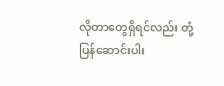လိုတာတွေရှိရင်လည်း တုံ့ပြန်ဆောင်းပါး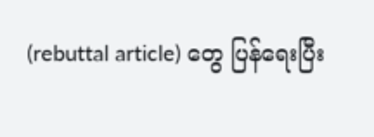(rebuttal article) တွေ ပြန်ရေးပြီး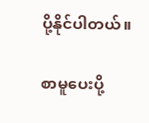ပို့နိုင်ပါတယ်။

စာမူပေးပို့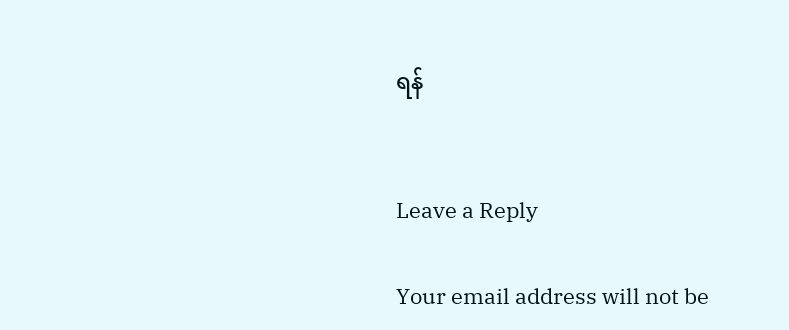ရန်


Leave a Reply

Your email address will not be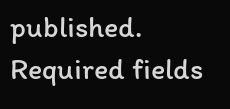published. Required fields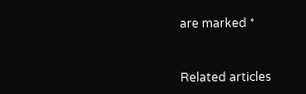are marked *


Related articles